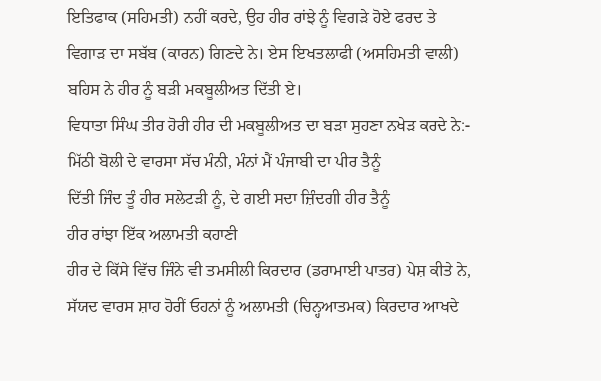ਇਤਿਫਾਕ (ਸਹਿਮਤੀ) ਨਹੀਂ ਕਰਦੇ, ਉਹ ਹੀਰ ਰਾਂਝੇ ਨੂੰ ਵਿਗੜੇ ਹੋਏ ਫਰਦ ਤੇ ਵਿਗਾੜ ਦਾ ਸਬੱਬ (ਕਾਰਨ) ਗਿਣਦੇ ਨੇ। ਏਸ ਇਖਤਲਾਫੀ (ਅਸਹਿਮਤੀ ਵਾਲੀ) ਬਹਿਸ ਨੇ ਹੀਰ ਨੂੰ ਬੜੀ ਮਕਬੂਲੀਅਤ ਦਿੱਤੀ ਏ।
ਵਿਧਾਤਾ ਸਿੰਘ ਤੀਰ ਹੋਰੀ ਹੀਰ ਦੀ ਮਕਬੂਲੀਅਤ ਦਾ ਬੜਾ ਸੁਹਣਾ ਨਖੇੜ ਕਰਦੇ ਨੇ:-
ਮਿੱਠੀ ਬੋਲੀ ਦੇ ਵਾਰਸਾ ਸੱਚ ਮੰਨੀ, ਮੰਨਾਂ ਮੈਂ ਪੰਜਾਬੀ ਦਾ ਪੀਰ ਤੈਨੂੰ
ਦਿੱਤੀ ਜਿੰਦ ਤੂੰ ਹੀਰ ਸਲੇਟੜੀ ਨੂੰ, ਦੇ ਗਈ ਸਦਾ ਜ਼ਿੰਦਗੀ ਹੀਰ ਤੈਨੂੰ
ਹੀਰ ਰਾਂਝਾ ਇੱਕ ਅਲਾਮਤੀ ਕਹਾਣੀ
ਹੀਰ ਦੇ ਕਿੱਸੇ ਵਿੱਚ ਜਿੰਨੇ ਵੀ ਤਮਸੀਲੀ ਕਿਰਦਾਰ (ਡਰਾਮਾਈ ਪਾਤਰ) ਪੇਸ਼ ਕੀਤੇ ਨੇ, ਸੱਯਦ ਵਾਰਸ ਸ਼ਾਹ ਹੋਰੀਂ ਓਹਨਾਂ ਨੂੰ ਅਲਾਮਤੀ (ਚਿਨ੍ਹਆਤਮਕ) ਕਿਰਦਾਰ ਆਖਦੇ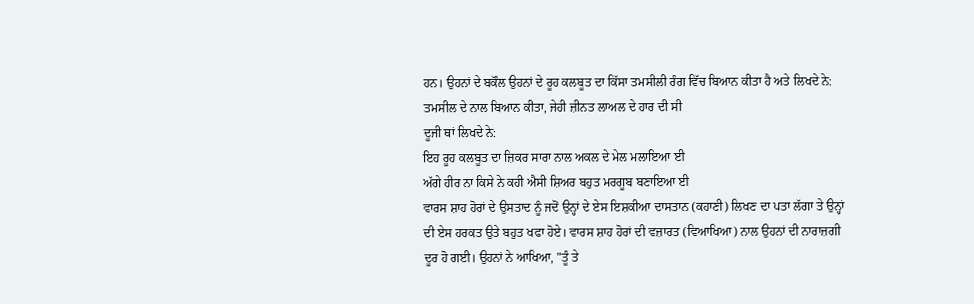ਹਨ। ਉਹਨਾਂ ਦੇ ਬਕੌਲ ਉਹਨਾਂ ਦੇ ਰੂਹ ਕਲਬੂਤ ਦਾ ਕਿੱਸਾ ਤਮਸੀਲੀ ਰੰਗ ਵਿੱਚ ਬਿਆਨ ਕੀਤਾ ਹੈ ਅਤੇ ਲਿਖਦੇ ਨੇ:
ਤਮਸੀਲ ਦੇ ਨਾਲ ਬਿਆਨ ਕੀਤਾ, ਜੇਹੀ ਜ਼ੀਨਤ ਲਾਅਲ ਦੇ ਹਾਰ ਦੀ ਸੀ
ਦੂਜੀ ਥਾਂ ਲਿਖਦੇ ਨੇ:
ਇਹ ਰੂਹ ਕਲਬੂਤ ਦਾ ਜ਼ਿਕਰ ਸਾਰਾ ਨਾਲ ਅਕਲ ਦੇ ਮੇਲ ਮਲਾਇਆ ਈ
ਅੱਗੇ ਹੀਰ ਨਾ ਕਿਸੇ ਨੇ ਕਹੀ ਐਸੀ ਸ਼ਿਅਰ ਬਹੁਤ ਮਰਗੂਬ ਬਣਾਇਆ ਈ
ਵਾਰਸ ਸ਼ਾਹ ਹੋਰਾਂ ਦੇ ਉਸਤਾਦ ਨੂੰ ਜਦੋਂ ਉਨ੍ਹਾਂ ਦੇ ਏਸ ਇਸ਼ਕੀਆ ਦਾਸਤਾਨ (ਕਹਾਣੀ) ਲਿਖਣ ਦਾ ਪਤਾ ਲੱਗਾ ਤੇ ਉਨ੍ਹਾਂ ਦੀ ਏਸ ਹਰਕਤ ਉਤੇ ਬਹੁਤ ਖਫਾ ਹੋਏ। ਵਾਰਸ ਸ਼ਾਹ ਹੋਰਾਂ ਦੀ ਵਜ਼ਾਰਤ (ਵਿਆਖਿਆ) ਨਾਲ ਉਹਨਾਂ ਦੀ ਨਾਰਾਜ਼ਗੀ ਦੂਰ ਹੋ ਗਈ। ਉਹਨਾਂ ਨੇ ਆਖਿਆ, "ਤੂੰ ਤੇ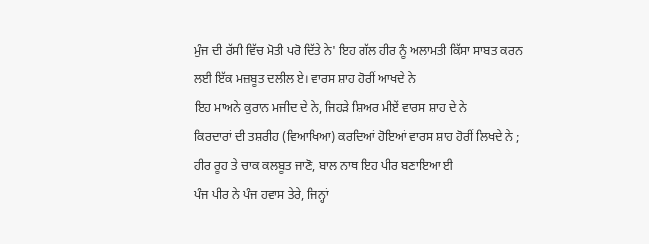ਮੁੰਜ ਦੀ ਰੱਸੀ ਵਿੱਚ ਮੋਤੀ ਪਰੋ ਦਿੱਤੇ ਨੇ' ਇਹ ਗੱਲ ਹੀਰ ਨੂੰ ਅਲਾਮਤੀ ਕਿੱਸਾ ਸਾਬਤ ਕਰਨ ਲਈ ਇੱਕ ਮਜ਼ਬੂਤ ਦਲੀਲ ਏ। ਵਾਰਸ ਸ਼ਾਹ ਹੋਰੀਂ ਆਖਦੇ ਨੇ
ਇਹ ਮਾਅਨੇ ਕੁਰਾਨ ਮਜੀਦ ਦੇ ਨੇ, ਜਿਹੜੇ ਸ਼ਿਅਰ ਮੀਏਂ ਵਾਰਸ ਸ਼ਾਹ ਦੇ ਨੇ
ਕਿਰਦਾਰਾਂ ਦੀ ਤਸ਼ਰੀਹ (ਵਿਆਖਿਆ) ਕਰਦਿਆਂ ਹੋਇਆਂ ਵਾਰਸ ਸ਼ਾਹ ਹੋਰੀਂ ਲਿਖਦੇ ਨੇ ;
ਹੀਰ ਰੂਹ ਤੇ ਚਾਕ ਕਲਬੂਤ ਜਾਣੋ, ਬਾਲ ਨਾਥ ਇਹ ਪੀਰ ਬਣਾਇਆ ਈ
ਪੰਜ ਪੀਰ ਨੇ ਪੰਜ ਹਵਾਸ ਤੇਰੇ, ਜਿਨ੍ਹਾਂ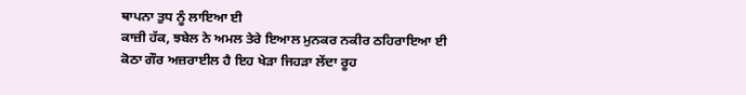ਥਾਪਨਾ ਤੁਧ ਨੂੰ ਲਾਇਆ ਈ
ਕਾਜ਼ੀ ਹੱਕ, ਝਬੇਲ ਨੇ ਅਮਲ ਤੇਰੇ ਇਆਲ ਮੁਨਕਰ ਨਕੀਰ ਠਹਿਰਾਇਆ ਈ
ਕੋਠਾ ਗੌਰ ਅਜ਼ਰਾਈਲ ਹੈ ਇਹ ਖੇੜਾ ਜਿਹੜਾ ਲੇਂਦਾ ਰੂਹ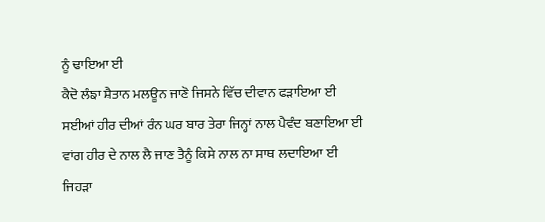ਨੂੰ ਢਾਇਆ ਈ
ਕੈਦੋ ਲੰਙਾ ਸ਼ੈਤਾਨ ਮਲਊਨ ਜਾਣੋ ਜਿਸਨੇ ਵਿੱਚ ਦੀਵਾਨ ਫੜਾਇਆ ਈ
ਸਈਆਂ ਹੀਰ ਦੀਆਂ ਰੰਨ ਘਰ ਬਾਰ ਤੇਰਾ ਜਿਨ੍ਹਾਂ ਨਾਲ ਪੈਵੰਦ ਬਣਾਇਆ ਈ
ਵਾਂਗ ਹੀਰ ਦੇ ਨਾਲ ਲੈ ਜਾਣ ਤੈਨੂੰ ਕਿਸੇ ਨਾਲ ਨਾ ਸਾਥ ਲਦਾਇਆ ਈ
ਜਿਹੜਾ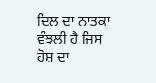ਦਿਲ ਦਾ ਨਾਤਕਾ ਵੰਝਲੀ ਹੈ ਜਿਸ ਹੋਸ਼ ਦਾ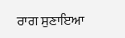ਰਾਗ ਸੁਣਾਇਆ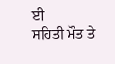ਈ
ਸਹਿਤੀ ਮੌਤ ਤੇ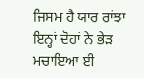ਜਿਸਮ ਹੈ ਯਾਰ ਰਾਂਝਾ ਇਨ੍ਹਾਂ ਦੋਹਾਂ ਨੇ ਭੇੜ ਮਚਾਇਆ ਈ